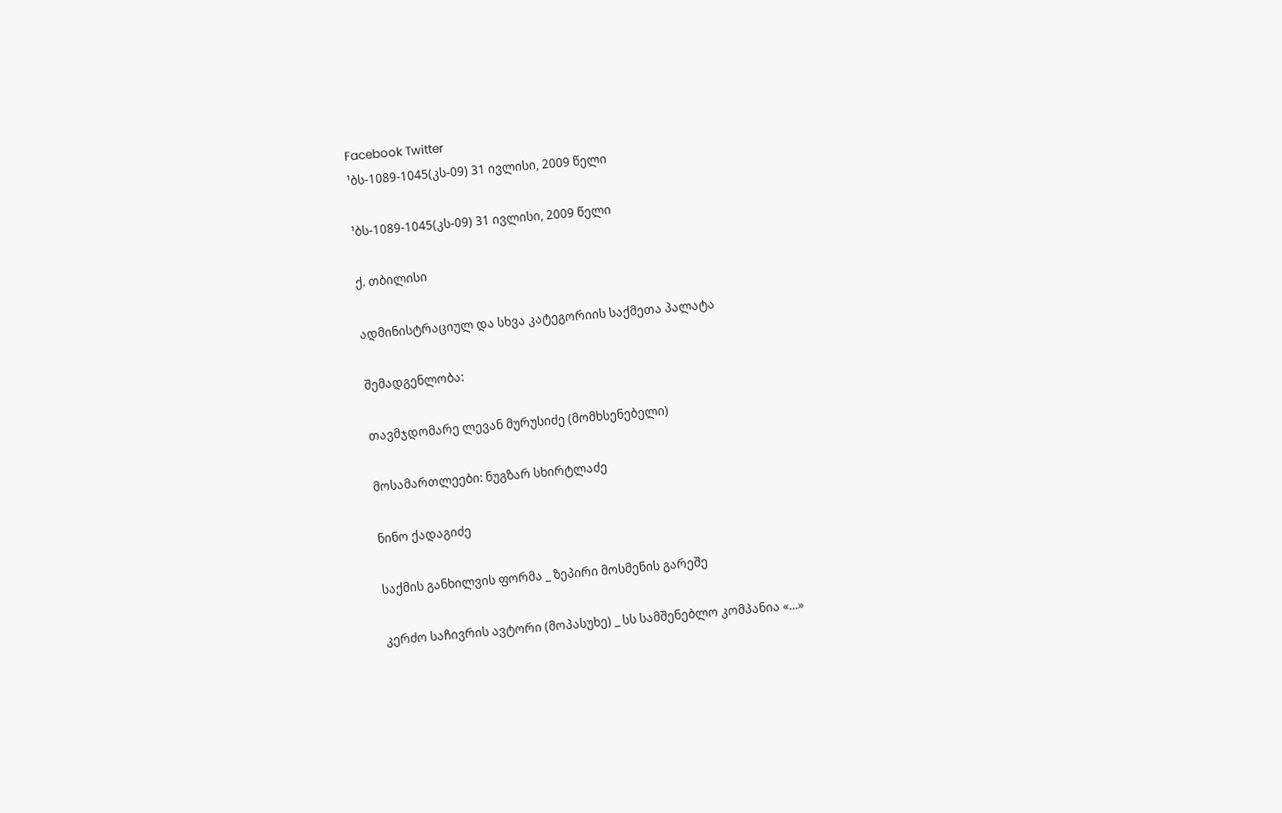Facebook Twitter
¹ბს-1089-1045(კს-09) 31 ივლისი, 2009 წელი

¹ბს-1089-1045(კს-09) 31 ივლისი, 2009 წელი

ქ. თბილისი

ადმინისტრაციულ და სხვა კატეგორიის საქმეთა პალატა

შემადგენლობა:

თავმჯდომარე ლევან მურუსიძე (მომხსენებელი)

მოსამართლეები: ნუგზარ სხირტლაძე

ნინო ქადაგიძე

საქმის განხილვის ფორმა _ ზეპირი მოსმენის გარეშე

კერძო საჩივრის ავტორი (მოპასუხე) _ სს სამშენებლო კომპანია «...»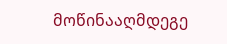მოწინააღმდეგე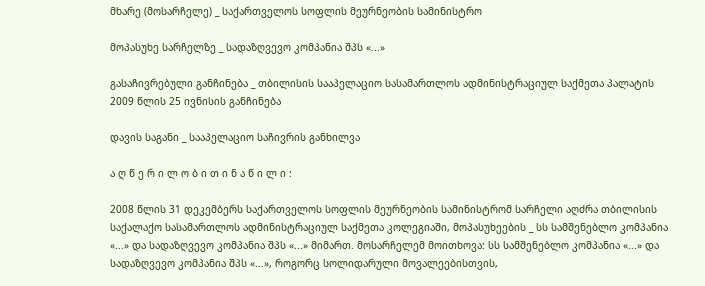მხარე (მოსარჩელე) _ საქართველოს სოფლის მეურნეობის სამინისტრო

მოპასუხე სარჩელზე _ სადაზღვევო კომპანია შპს «...»

გასაჩივრებული განჩინება _ თბილისის სააპელაციო სასამართლოს ადმინისტრაციულ საქმეთა პალატის 2009 წლის 25 ივნისის განჩინება

დავის საგანი _ სააპელაციო საჩივრის განხილვა

ა ღ წ ე რ ი ლ ო ბ ი თ ი ნ ა წ ი ლ ი :

2008 წლის 31 დეკემბერს საქართველოს სოფლის მეურნეობის სამინისტრომ სარჩელი აღძრა თბილისის საქალაქო სასამართლოს ადმინისტრაციულ საქმეთა კოლეგიაში, მოპასუხეების _ სს სამშენებლო კომპანია «...» და სადაზღვევო კომპანია შპს «...» მიმართ. მოსარჩელემ მოითხოვა: სს სამშენებლო კომპანია «...» და სადაზღვევო კომპანია შპს «...», როგორც სოლიდარული მოვალეებისთვის,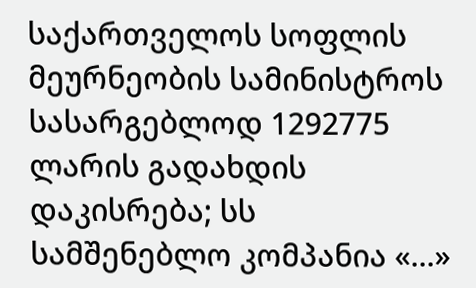საქართველოს სოფლის მეურნეობის სამინისტროს სასარგებლოდ 1292775 ლარის გადახდის დაკისრება; სს სამშენებლო კომპანია «...»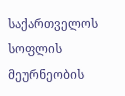საქართველოს სოფლის მეურნეობის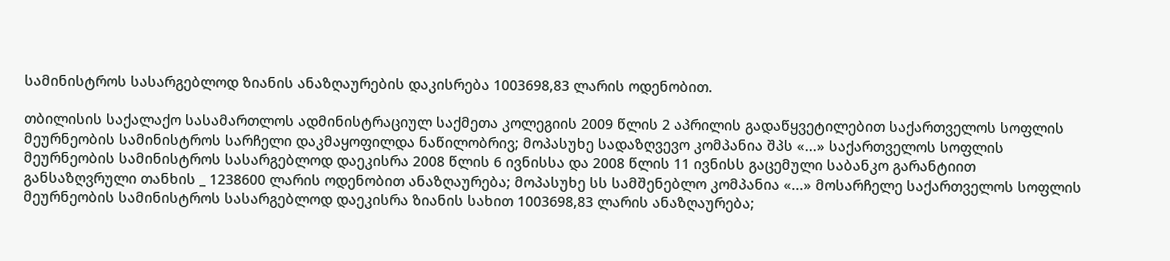სამინისტროს სასარგებლოდ ზიანის ანაზღაურების დაკისრება 1003698,83 ლარის ოდენობით.

თბილისის საქალაქო სასამართლოს ადმინისტრაციულ საქმეთა კოლეგიის 2009 წლის 2 აპრილის გადაწყვეტილებით საქართველოს სოფლის მეურნეობის სამინისტროს სარჩელი დაკმაყოფილდა ნაწილობრივ; მოპასუხე სადაზღვევო კომპანია შპს «...» საქართველოს სოფლის მეურნეობის სამინისტროს სასარგებლოდ დაეკისრა 2008 წლის 6 ივნისსა და 2008 წლის 11 ივნისს გაცემული საბანკო გარანტიით განსაზღვრული თანხის _ 1238600 ლარის ოდენობით ანაზღაურება; მოპასუხე სს სამშენებლო კომპანია «...» მოსარჩელე საქართველოს სოფლის მეურნეობის სამინისტროს სასარგებლოდ დაეკისრა ზიანის სახით 1003698,83 ლარის ანაზღაურება;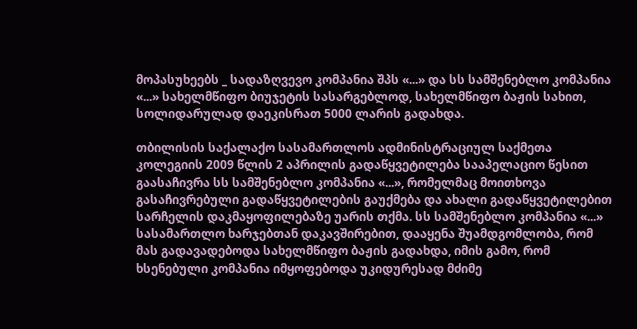მოპასუხეებს _ სადაზღვევო კომპანია შპს «...» და სს სამშენებლო კომპანია «...» სახელმწიფო ბიუჯეტის სასარგებლოდ, სახელმწიფო ბაჟის სახით, სოლიდარულად დაეკისრათ 5000 ლარის გადახდა.

თბილისის საქალაქო სასამართლოს ადმინისტრაციულ საქმეთა კოლეგიის 2009 წლის 2 აპრილის გადაწყვეტილება სააპელაციო წესით გაასაჩივრა სს სამშენებლო კომპანია «...», რომელმაც მოითხოვა გასაჩივრებული გადაწყვეტილების გაუქმება და ახალი გადაწყვეტილებით სარჩელის დაკმაყოფილებაზე უარის თქმა. სს სამშენებლო კომპანია «...» სასამართლო ხარჯებთან დაკავშირებით, დააყენა შუამდგომლობა, რომ მას გადავადებოდა სახელმწიფო ბაჟის გადახდა, იმის გამო, რომ ხსენებული კომპანია იმყოფებოდა უკიდურესად მძიმე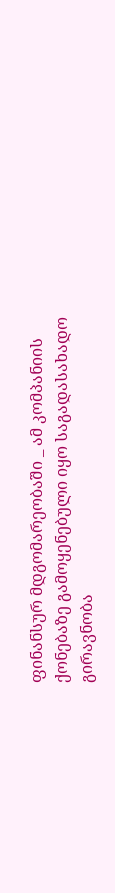ფინანსურ მდგომარეობაში _ ამ კომპანიის ქონებაზე გამოყენებული იყო საგადასახადო გირავნობა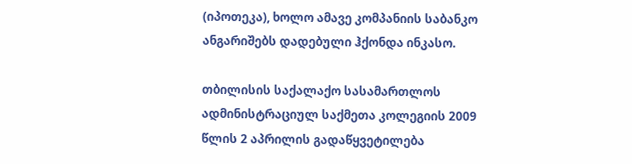(იპოთეკა), ხოლო ამავე კომპანიის საბანკო ანგარიშებს დადებული ჰქონდა ინკასო.

თბილისის საქალაქო სასამართლოს ადმინისტრაციულ საქმეთა კოლეგიის 2009 წლის 2 აპრილის გადაწყვეტილება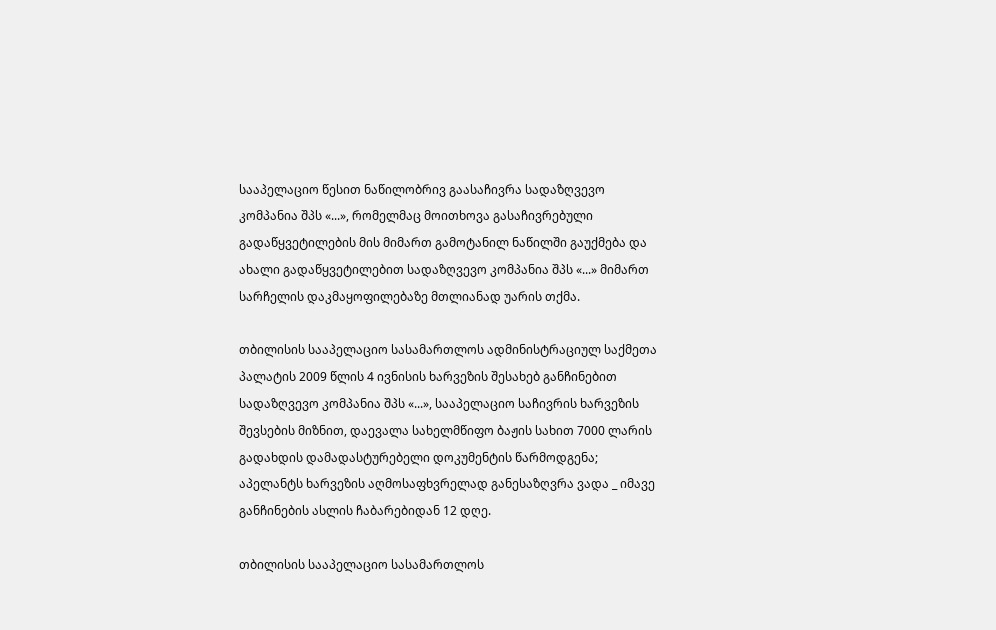სააპელაციო წესით ნაწილობრივ გაასაჩივრა სადაზღვევო კომპანია შპს «...», რომელმაც მოითხოვა გასაჩივრებული გადაწყვეტილების მის მიმართ გამოტანილ ნაწილში გაუქმება და ახალი გადაწყვეტილებით სადაზღვევო კომპანია შპს «...» მიმართ სარჩელის დაკმაყოფილებაზე მთლიანად უარის თქმა.

თბილისის სააპელაციო სასამართლოს ადმინისტრაციულ საქმეთა პალატის 2009 წლის 4 ივნისის ხარვეზის შესახებ განჩინებით სადაზღვევო კომპანია შპს «...», სააპელაციო საჩივრის ხარვეზის შევსების მიზნით, დაევალა სახელმწიფო ბაჟის სახით 7000 ლარის გადახდის დამადასტურებელი დოკუმენტის წარმოდგენა; აპელანტს ხარვეზის აღმოსაფხვრელად განესაზღვრა ვადა _ იმავე განჩინების ასლის ჩაბარებიდან 12 დღე.

თბილისის სააპელაციო სასამართლოს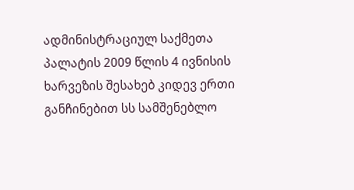ადმინისტრაციულ საქმეთა პალატის 2009 წლის 4 ივნისის ხარვეზის შესახებ კიდევ ერთი განჩინებით სს სამშენებლო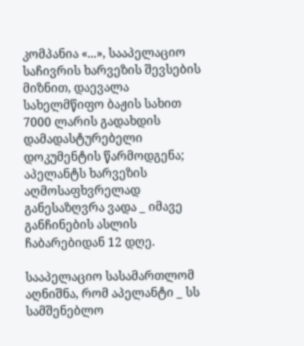კომპანია «...», სააპელაციო საჩივრის ხარვეზის შევსების მიზნით, დაევალა სახელმწიფო ბაჟის სახით 7000 ლარის გადახდის დამადასტურებელი დოკუმენტის წარმოდგენა; აპელანტს ხარვეზის აღმოსაფხვრელად განესაზღვრა ვადა _ იმავე განჩინების ასლის ჩაბარებიდან 12 დღე.

სააპელაციო სასამართლომ აღნიშნა, რომ აპელანტი _ სს სამშენებლო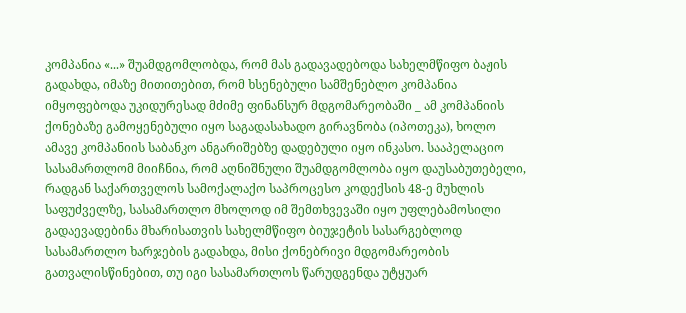კომპანია «...» შუამდგომლობდა, რომ მას გადავადებოდა სახელმწიფო ბაჟის გადახდა, იმაზე მითითებით, რომ ხსენებული სამშენებლო კომპანია იმყოფებოდა უკიდურესად მძიმე ფინანსურ მდგომარეობაში _ ამ კომპანიის ქონებაზე გამოყენებული იყო საგადასახადო გირავნობა (იპოთეკა), ხოლო ამავე კომპანიის საბანკო ანგარიშებზე დადებული იყო ინკასო. სააპელაციო სასამართლომ მიიჩნია, რომ აღნიშნული შუამდგომლობა იყო დაუსაბუთებელი, რადგან საქართველოს სამოქალაქო საპროცესო კოდექსის 48-ე მუხლის საფუძველზე, სასამართლო მხოლოდ იმ შემთხვევაში იყო უფლებამოსილი გადაევადებინა მხარისათვის სახელმწიფო ბიუჯეტის სასარგებლოდ სასამართლო ხარჯების გადახდა, მისი ქონებრივი მდგომარეობის გათვალისწინებით, თუ იგი სასამართლოს წარუდგენდა უტყუარ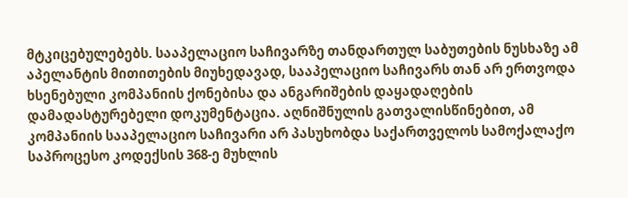მტკიცებულებებს. სააპელაციო საჩივარზე თანდართულ საბუთების ნუსხაზე ამ აპელანტის მითითების მიუხედავად, სააპელაციო საჩივარს თან არ ერთვოდა ხსენებული კომპანიის ქონებისა და ანგარიშების დაყადაღების დამადასტურებელი დოკუმენტაცია. აღნიშნულის გათვალისწინებით, ამ კომპანიის სააპელაციო საჩივარი არ პასუხობდა საქართველოს სამოქალაქო საპროცესო კოდექსის 368-ე მუხლის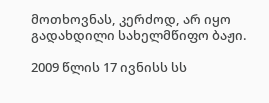მოთხოვნას, კერძოდ, არ იყო გადახდილი სახელმწიფო ბაჟი.

2009 წლის 17 ივნისს სს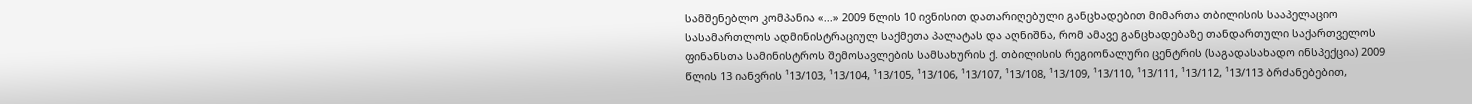სამშენებლო კომპანია «...» 2009 წლის 10 ივნისით დათარიღებული განცხადებით მიმართა თბილისის სააპელაციო სასამართლოს ადმინისტრაციულ საქმეთა პალატას და აღნიშნა, რომ ამავე განცხადებაზე თანდართული საქართველოს ფინანსთა სამინისტროს შემოსავლების სამსახურის ქ. თბილისის რეგიონალური ცენტრის (საგადასახადო ინსპექცია) 2009 წლის 13 იანვრის ¹13/103, ¹13/104, ¹13/105, ¹13/106, ¹13/107, ¹13/108, ¹13/109, ¹13/110, ¹13/111, ¹13/112, ¹13/113 ბრძანებებით,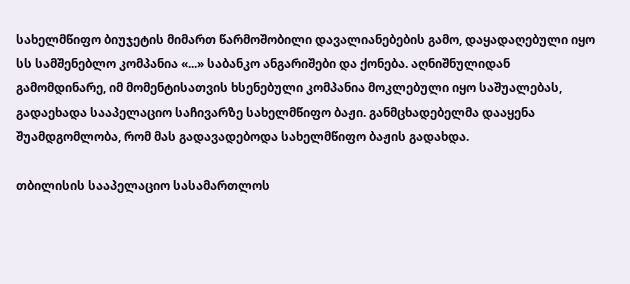სახელმწიფო ბიუჯეტის მიმართ წარმოშობილი დავალიანებების გამო, დაყადაღებული იყო სს სამშენებლო კომპანია «...» საბანკო ანგარიშები და ქონება. აღნიშნულიდან გამომდინარე, იმ მომენტისათვის ხსენებული კომპანია მოკლებული იყო საშუალებას, გადაეხადა სააპელაციო საჩივარზე სახელმწიფო ბაჟი. განმცხადებელმა დააყენა შუამდგომლობა, რომ მას გადავადებოდა სახელმწიფო ბაჟის გადახდა.

თბილისის სააპელაციო სასამართლოს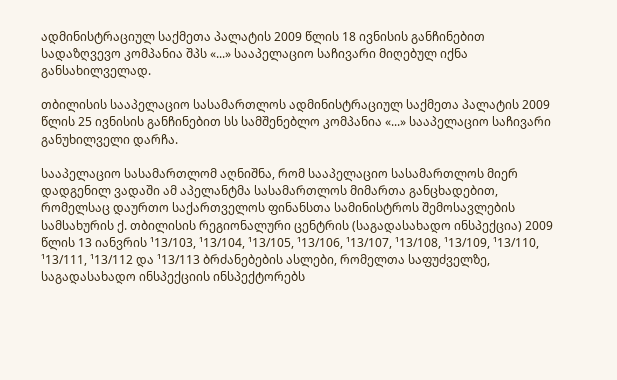ადმინისტრაციულ საქმეთა პალატის 2009 წლის 18 ივნისის განჩინებით სადაზღვევო კომპანია შპს «...» სააპელაციო საჩივარი მიღებულ იქნა განსახილველად.

თბილისის სააპელაციო სასამართლოს ადმინისტრაციულ საქმეთა პალატის 2009 წლის 25 ივნისის განჩინებით სს სამშენებლო კომპანია «...» სააპელაციო საჩივარი განუხილველი დარჩა.

სააპელაციო სასამართლომ აღნიშნა, რომ სააპელაციო სასამართლოს მიერ დადგენილ ვადაში ამ აპელანტმა სასამართლოს მიმართა განცხადებით, რომელსაც დაურთო საქართველოს ფინანსთა სამინისტროს შემოსავლების სამსახურის ქ. თბილისის რეგიონალური ცენტრის (საგადასახადო ინსპექცია) 2009 წლის 13 იანვრის ¹13/103, ¹13/104, ¹13/105, ¹13/106, ¹13/107, ¹13/108, ¹13/109, ¹13/110, ¹13/111, ¹13/112 და ¹13/113 ბრძანებების ასლები, რომელთა საფუძველზე, საგადასახადო ინსპექციის ინსპექტორებს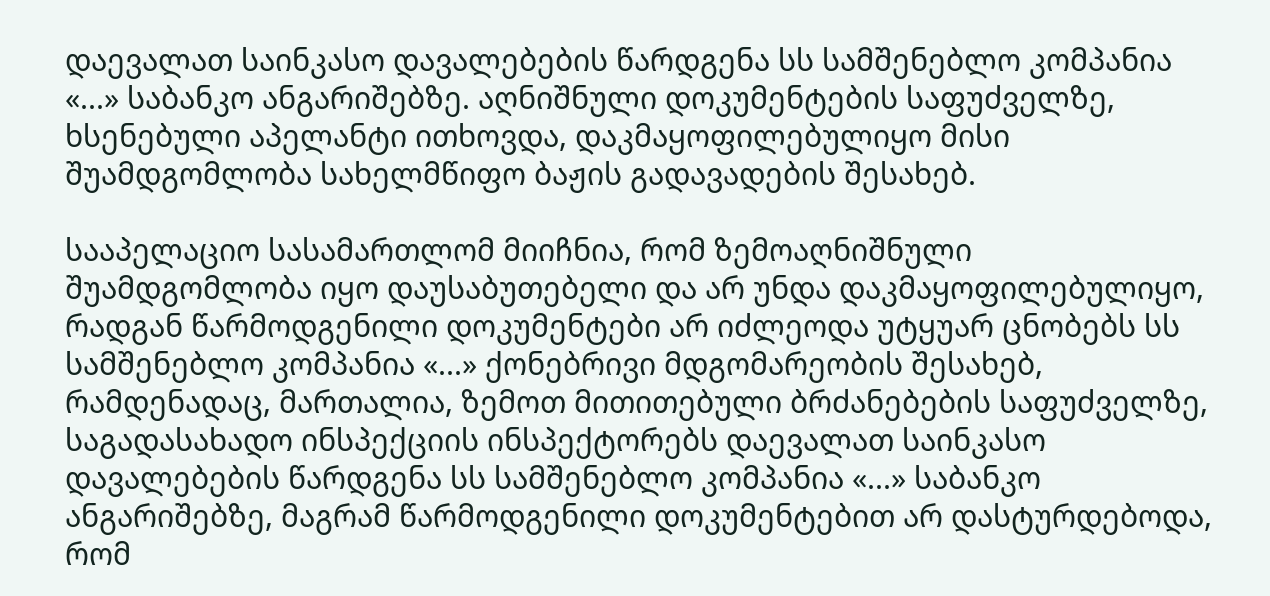დაევალათ საინკასო დავალებების წარდგენა სს სამშენებლო კომპანია «...» საბანკო ანგარიშებზე. აღნიშნული დოკუმენტების საფუძველზე, ხსენებული აპელანტი ითხოვდა, დაკმაყოფილებულიყო მისი შუამდგომლობა სახელმწიფო ბაჟის გადავადების შესახებ.

სააპელაციო სასამართლომ მიიჩნია, რომ ზემოაღნიშნული შუამდგომლობა იყო დაუსაბუთებელი და არ უნდა დაკმაყოფილებულიყო, რადგან წარმოდგენილი დოკუმენტები არ იძლეოდა უტყუარ ცნობებს სს სამშენებლო კომპანია «...» ქონებრივი მდგომარეობის შესახებ, რამდენადაც, მართალია, ზემოთ მითითებული ბრძანებების საფუძველზე, საგადასახადო ინსპექციის ინსპექტორებს დაევალათ საინკასო დავალებების წარდგენა სს სამშენებლო კომპანია «...» საბანკო ანგარიშებზე, მაგრამ წარმოდგენილი დოკუმენტებით არ დასტურდებოდა, რომ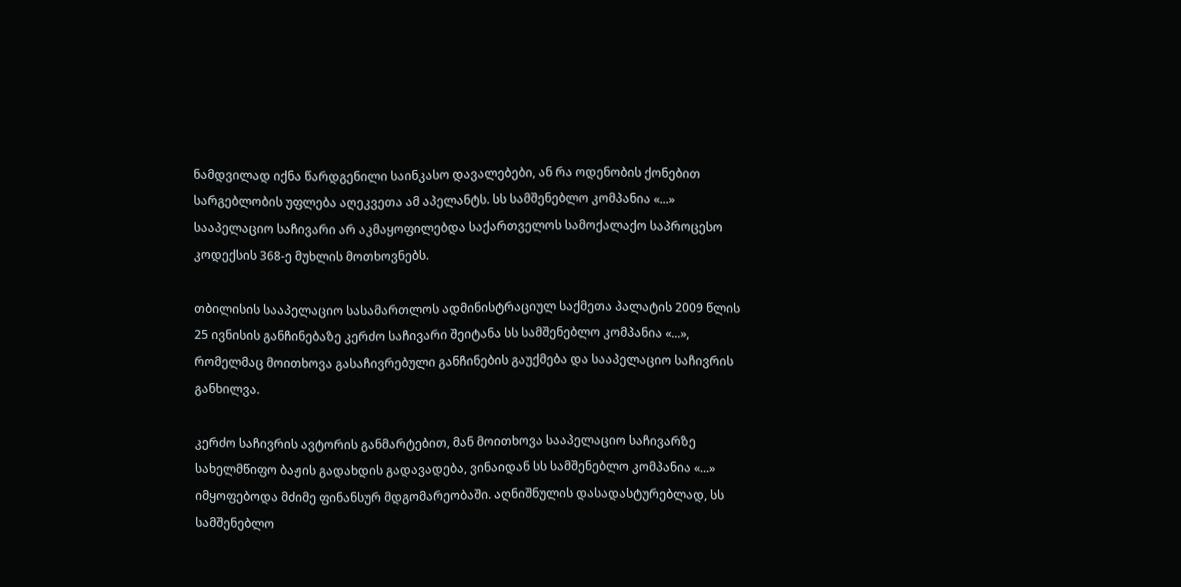ნამდვილად იქნა წარდგენილი საინკასო დავალებები, ან რა ოდენობის ქონებით სარგებლობის უფლება აღეკვეთა ამ აპელანტს. სს სამშენებლო კომპანია «...» სააპელაციო საჩივარი არ აკმაყოფილებდა საქართველოს სამოქალაქო საპროცესო კოდექსის 368-ე მუხლის მოთხოვნებს.

თბილისის სააპელაციო სასამართლოს ადმინისტრაციულ საქმეთა პალატის 2009 წლის 25 ივნისის განჩინებაზე კერძო საჩივარი შეიტანა სს სამშენებლო კომპანია «...», რომელმაც მოითხოვა გასაჩივრებული განჩინების გაუქმება და სააპელაციო საჩივრის განხილვა.

კერძო საჩივრის ავტორის განმარტებით, მან მოითხოვა სააპელაციო საჩივარზე სახელმწიფო ბაჟის გადახდის გადავადება, ვინაიდან სს სამშენებლო კომპანია «...» იმყოფებოდა მძიმე ფინანსურ მდგომარეობაში. აღნიშნულის დასადასტურებლად, სს სამშენებლო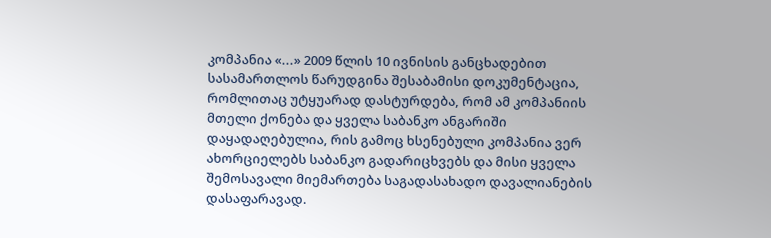კომპანია «...» 2009 წლის 10 ივნისის განცხადებით სასამართლოს წარუდგინა შესაბამისი დოკუმენტაცია, რომლითაც უტყუარად დასტურდება, რომ ამ კომპანიის მთელი ქონება და ყველა საბანკო ანგარიში დაყადაღებულია, რის გამოც ხსენებული კომპანია ვერ ახორციელებს საბანკო გადარიცხვებს და მისი ყველა შემოსავალი მიემართება საგადასახადო დავალიანების დასაფარავად.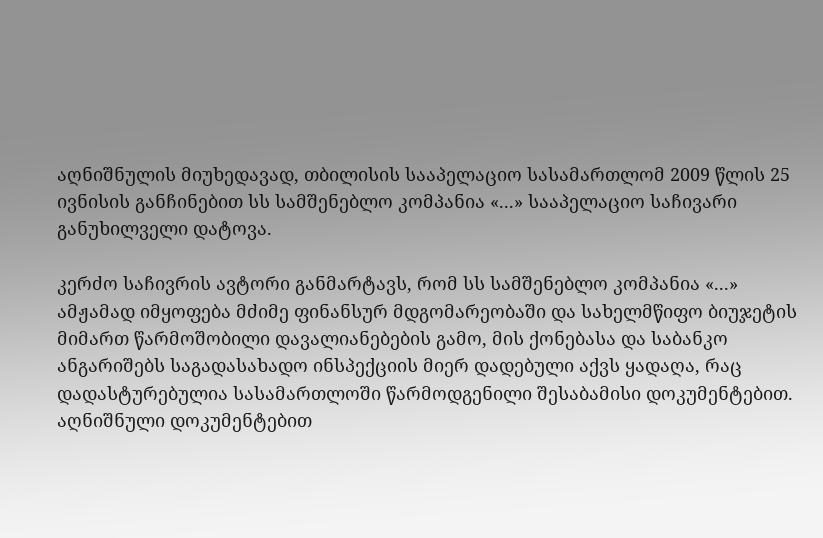აღნიშნულის მიუხედავად, თბილისის სააპელაციო სასამართლომ 2009 წლის 25 ივნისის განჩინებით სს სამშენებლო კომპანია «...» სააპელაციო საჩივარი განუხილველი დატოვა.

კერძო საჩივრის ავტორი განმარტავს, რომ სს სამშენებლო კომპანია «...» ამჟამად იმყოფება მძიმე ფინანსურ მდგომარეობაში და სახელმწიფო ბიუჯეტის მიმართ წარმოშობილი დავალიანებების გამო, მის ქონებასა და საბანკო ანგარიშებს საგადასახადო ინსპექციის მიერ დადებული აქვს ყადაღა, რაც დადასტურებულია სასამართლოში წარმოდგენილი შესაბამისი დოკუმენტებით. აღნიშნული დოკუმენტებით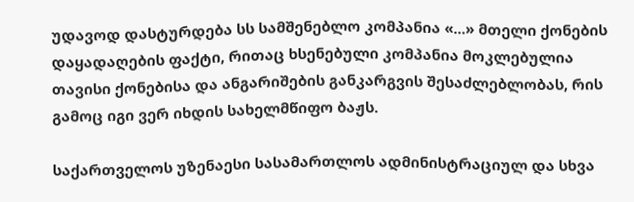უდავოდ დასტურდება სს სამშენებლო კომპანია «...» მთელი ქონების დაყადაღების ფაქტი, რითაც ხსენებული კომპანია მოკლებულია თავისი ქონებისა და ანგარიშების განკარგვის შესაძლებლობას, რის გამოც იგი ვერ იხდის სახელმწიფო ბაჟს.

საქართველოს უზენაესი სასამართლოს ადმინისტრაციულ და სხვა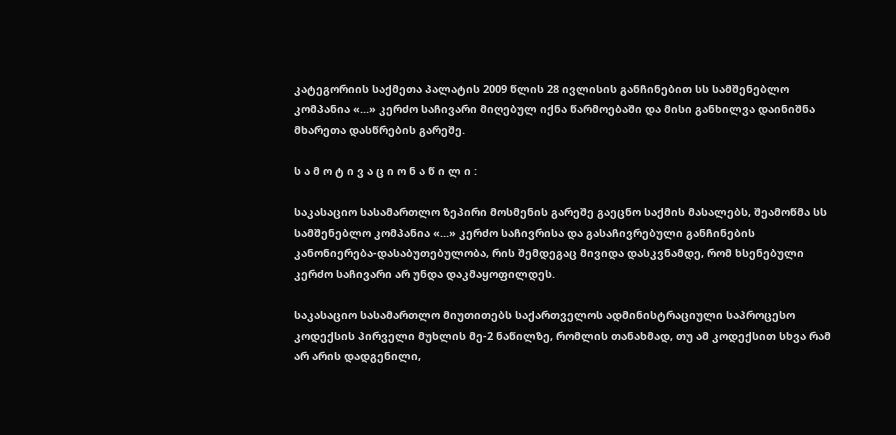კატეგორიის საქმეთა პალატის 2009 წლის 28 ივლისის განჩინებით სს სამშენებლო კომპანია «...» კერძო საჩივარი მიღებულ იქნა წარმოებაში და მისი განხილვა დაინიშნა მხარეთა დასწრების გარეშე.

ს ა მ ო ტ ი ვ ა ც ი ო ნ ა წ ი ლ ი :

საკასაციო სასამართლო ზეპირი მოსმენის გარეშე გაეცნო საქმის მასალებს, შეამოწმა სს სამშენებლო კომპანია «...» კერძო საჩივრისა და გასაჩივრებული განჩინების კანონიერება-დასაბუთებულობა, რის შემდეგაც მივიდა დასკვნამდე, რომ ხსენებული კერძო საჩივარი არ უნდა დაკმაყოფილდეს.

საკასაციო სასამართლო მიუთითებს საქართველოს ადმინისტრაციული საპროცესო კოდექსის პირველი მუხლის მე-2 ნაწილზე, რომლის თანახმად, თუ ამ კოდექსით სხვა რამ არ არის დადგენილი,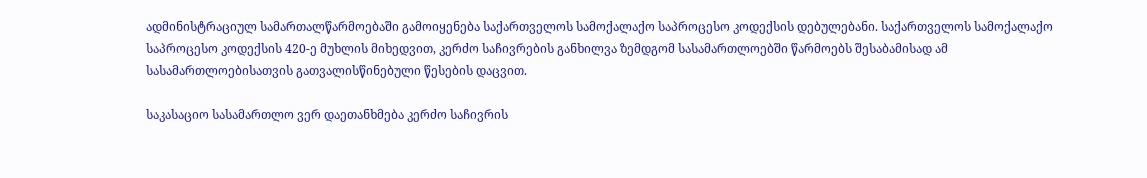ადმინისტრაციულ სამართალწარმოებაში გამოიყენება საქართველოს სამოქალაქო საპროცესო კოდექსის დებულებანი. საქართველოს სამოქალაქო საპროცესო კოდექსის 420-ე მუხლის მიხედვით, კერძო საჩივრების განხილვა ზემდგომ სასამართლოებში წარმოებს შესაბამისად ამ სასამართლოებისათვის გათვალისწინებული წესების დაცვით.

საკასაციო სასამართლო ვერ დაეთანხმება კერძო საჩივრის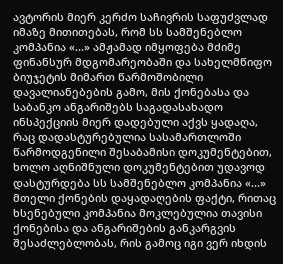ავტორის მიერ კერძო საჩივრის საფუძვლად იმაზე მითითებას, რომ სს სამშენებლო კომპანია «...» ამჟამად იმყოფება მძიმე ფინანსურ მდგომარეობაში და სახელმწიფო ბიუჯეტის მიმართ წარმოშობილი დავალიანებების გამო, მის ქონებასა და საბანკო ანგარიშებს საგადასახადო ინსპექციის მიერ დადებული აქვს ყადაღა, რაც დადასტურებულია სასამართლოში წარმოდგენილი შესაბამისი დოკუმენტებით, ხოლო აღნიშნული დოკუმენტებით უდავოდ დასტურდება სს სამშენებლო კომპანია «...» მთელი ქონების დაყადაღების ფაქტი, რითაც ხსენებული კომპანია მოკლებულია თავისი ქონებისა და ანგარიშების განკარგვის შესაძლებლობას, რის გამოც იგი ვერ იხდის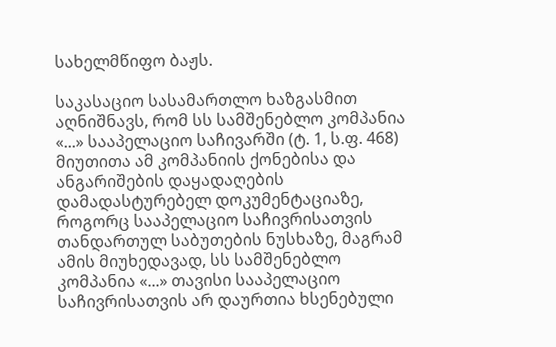სახელმწიფო ბაჟს.

საკასაციო სასამართლო ხაზგასმით აღნიშნავს, რომ სს სამშენებლო კომპანია «...» სააპელაციო საჩივარში (ტ. 1, ს.ფ. 468) მიუთითა ამ კომპანიის ქონებისა და ანგარიშების დაყადაღების დამადასტურებელ დოკუმენტაციაზე, როგორც სააპელაციო საჩივრისათვის თანდართულ საბუთების ნუსხაზე, მაგრამ ამის მიუხედავად, სს სამშენებლო კომპანია «...» თავისი სააპელაციო საჩივრისათვის არ დაურთია ხსენებული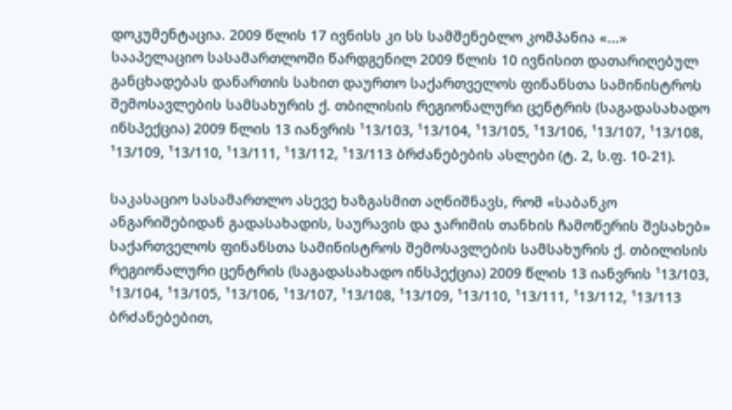დოკუმენტაცია. 2009 წლის 17 ივნისს კი სს სამშენებლო კომპანია «...» სააპელაციო სასამართლოში წარდგენილ 2009 წლის 10 ივნისით დათარიღებულ განცხადებას დანართის სახით დაურთო საქართველოს ფინანსთა სამინისტროს შემოსავლების სამსახურის ქ. თბილისის რეგიონალური ცენტრის (საგადასახადო ინსპექცია) 2009 წლის 13 იანვრის ¹13/103, ¹13/104, ¹13/105, ¹13/106, ¹13/107, ¹13/108, ¹13/109, ¹13/110, ¹13/111, ¹13/112, ¹13/113 ბრძანებების ასლები (ტ. 2, ს.ფ. 10-21).

საკასაციო სასამართლო ასევე ხაზგასმით აღნიშნავს, რომ «საბანკო ანგარიშებიდან გადასახადის, საურავის და ჯარიმის თანხის ჩამოწერის შესახებ» საქართველოს ფინანსთა სამინისტროს შემოსავლების სამსახურის ქ. თბილისის რეგიონალური ცენტრის (საგადასახადო ინსპექცია) 2009 წლის 13 იანვრის ¹13/103, ¹13/104, ¹13/105, ¹13/106, ¹13/107, ¹13/108, ¹13/109, ¹13/110, ¹13/111, ¹13/112, ¹13/113 ბრძანებებით,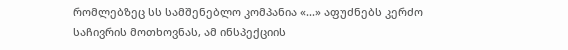რომლებზეც სს სამშენებლო კომპანია «...» აფუძნებს კერძო საჩივრის მოთხოვნას, ამ ინსპექციის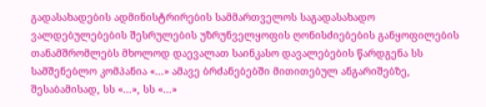გადასახადების ადმინისტრირების სამმართველოს საგადასახადო ვალდებულებების შესრულების უზრუნველყოფის ღონისძიებების განყოფილების თანამშრომლებს მხოლოდ დაევალათ საინკასო დავალებების წარდგენა სს სამშენებლო კომპანია «...» ამავე ბრძანებებში მითითებულ ანგარიშებზე, შესაბამისად, სს «...», სს «...»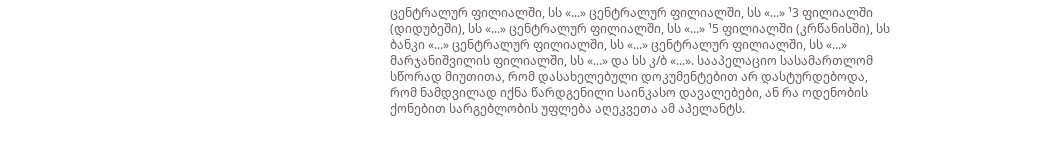ცენტრალურ ფილიალში, სს «...» ცენტრალურ ფილიალში, სს «...» ¹3 ფილიალში (დიდუბეში), სს «...» ცენტრალურ ფილიალში, სს «...» ¹5 ფილიალში (კრწანისში), სს ბანკი «...» ცენტრალურ ფილიალში, სს «...» ცენტრალურ ფილიალში, სს «...» მარჯანიშვილის ფილიალში, სს «...» და სს კ/ბ «...». სააპელაციო სასამართლომ სწორად მიუთითა, რომ დასახელებული დოკუმენტებით არ დასტურდებოდა, რომ ნამდვილად იქნა წარდგენილი საინკასო დავალებები, ან რა ოდენობის ქონებით სარგებლობის უფლება აღეკვეთა ამ აპელანტს.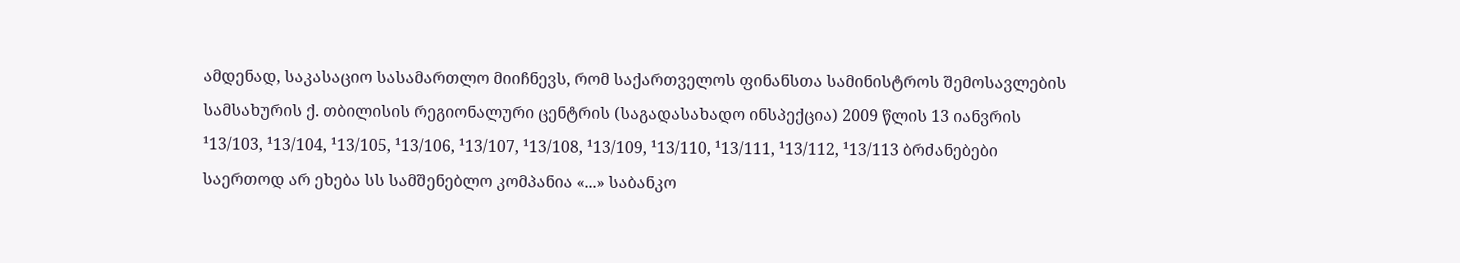ამდენად, საკასაციო სასამართლო მიიჩნევს, რომ საქართველოს ფინანსთა სამინისტროს შემოსავლების სამსახურის ქ. თბილისის რეგიონალური ცენტრის (საგადასახადო ინსპექცია) 2009 წლის 13 იანვრის ¹13/103, ¹13/104, ¹13/105, ¹13/106, ¹13/107, ¹13/108, ¹13/109, ¹13/110, ¹13/111, ¹13/112, ¹13/113 ბრძანებები საერთოდ არ ეხება სს სამშენებლო კომპანია «...» საბანკო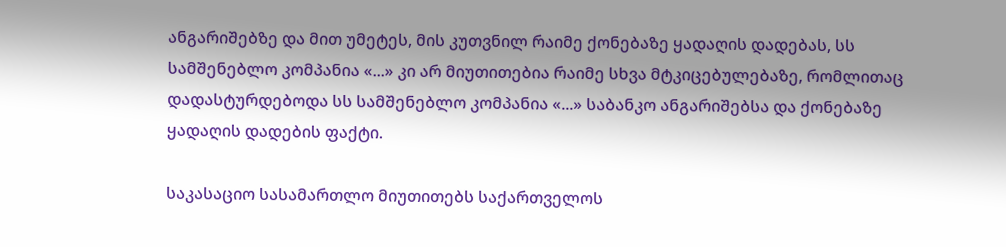ანგარიშებზე და მით უმეტეს, მის კუთვნილ რაიმე ქონებაზე ყადაღის დადებას, სს სამშენებლო კომპანია «...» კი არ მიუთითებია რაიმე სხვა მტკიცებულებაზე, რომლითაც დადასტურდებოდა სს სამშენებლო კომპანია «...» საბანკო ანგარიშებსა და ქონებაზე ყადაღის დადების ფაქტი.

საკასაციო სასამართლო მიუთითებს საქართველოს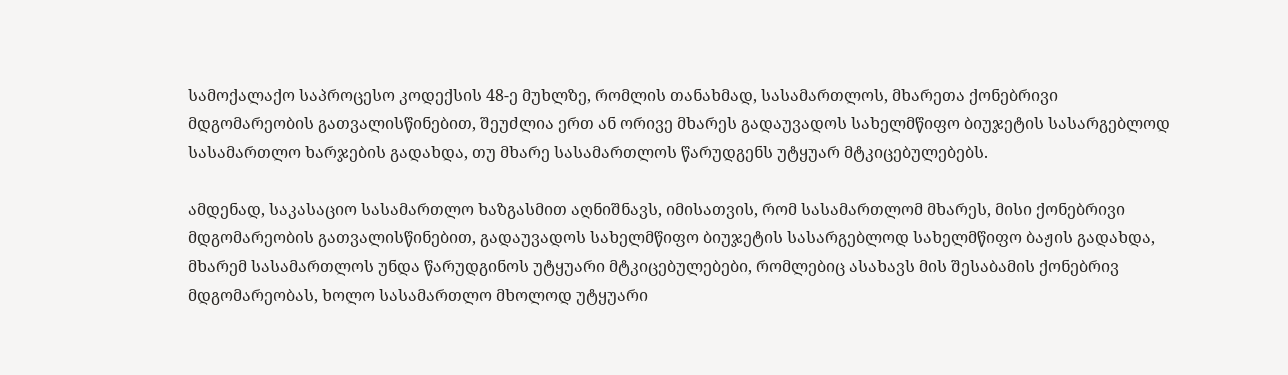სამოქალაქო საპროცესო კოდექსის 48-ე მუხლზე, რომლის თანახმად, სასამართლოს, მხარეთა ქონებრივი მდგომარეობის გათვალისწინებით, შეუძლია ერთ ან ორივე მხარეს გადაუვადოს სახელმწიფო ბიუჯეტის სასარგებლოდ სასამართლო ხარჯების გადახდა, თუ მხარე სასამართლოს წარუდგენს უტყუარ მტკიცებულებებს.

ამდენად, საკასაციო სასამართლო ხაზგასმით აღნიშნავს, იმისათვის, რომ სასამართლომ მხარეს, მისი ქონებრივი მდგომარეობის გათვალისწინებით, გადაუვადოს სახელმწიფო ბიუჯეტის სასარგებლოდ სახელმწიფო ბაჟის გადახდა, მხარემ სასამართლოს უნდა წარუდგინოს უტყუარი მტკიცებულებები, რომლებიც ასახავს მის შესაბამის ქონებრივ მდგომარეობას, ხოლო სასამართლო მხოლოდ უტყუარი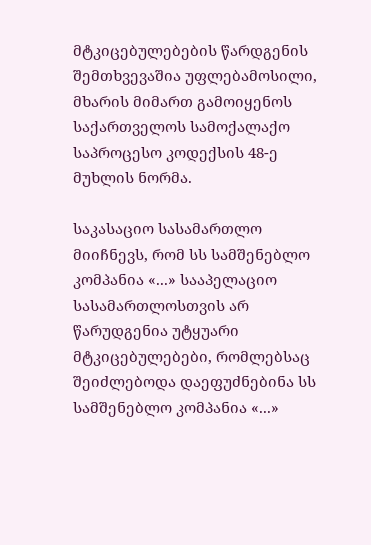მტკიცებულებების წარდგენის შემთხვევაშია უფლებამოსილი, მხარის მიმართ გამოიყენოს საქართველოს სამოქალაქო საპროცესო კოდექსის 48-ე მუხლის ნორმა.

საკასაციო სასამართლო მიიჩნევს, რომ სს სამშენებლო კომპანია «...» სააპელაციო სასამართლოსთვის არ წარუდგენია უტყუარი მტკიცებულებები, რომლებსაც შეიძლებოდა დაეფუძნებინა სს სამშენებლო კომპანია «...»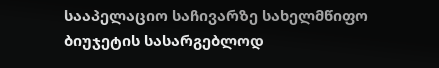სააპელაციო საჩივარზე სახელმწიფო ბიუჯეტის სასარგებლოდ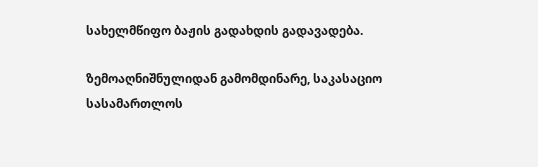სახელმწიფო ბაჟის გადახდის გადავადება.

ზემოაღნიშნულიდან გამომდინარე, საკასაციო სასამართლოს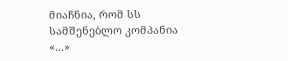მიაჩნია, რომ სს სამშენებლო კომპანია «...»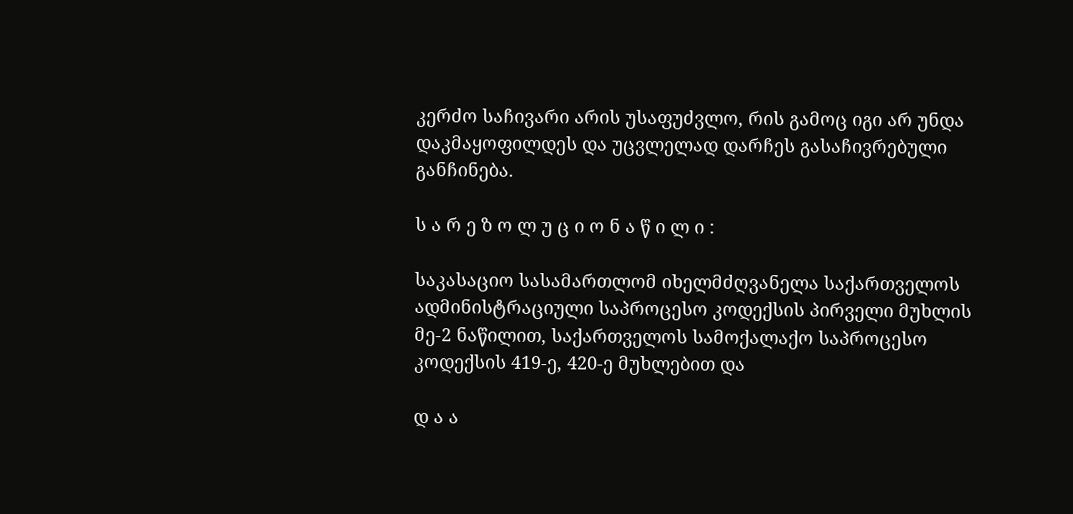კერძო საჩივარი არის უსაფუძვლო, რის გამოც იგი არ უნდა დაკმაყოფილდეს და უცვლელად დარჩეს გასაჩივრებული განჩინება.

ს ა რ ე ზ ო ლ უ ც ი ო ნ ა წ ი ლ ი :

საკასაციო სასამართლომ იხელმძღვანელა საქართველოს ადმინისტრაციული საპროცესო კოდექსის პირველი მუხლის მე-2 ნაწილით, საქართველოს სამოქალაქო საპროცესო კოდექსის 419-ე, 420-ე მუხლებით და

დ ა ა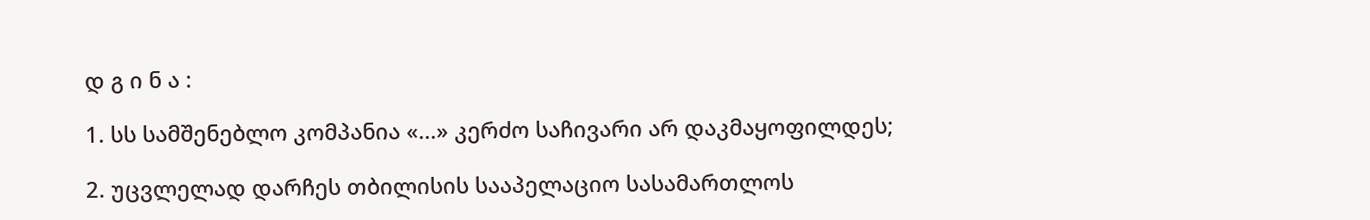დ გ ი ნ ა :

1. სს სამშენებლო კომპანია «...» კერძო საჩივარი არ დაკმაყოფილდეს;

2. უცვლელად დარჩეს თბილისის სააპელაციო სასამართლოს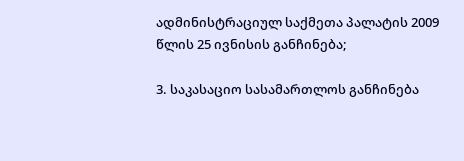ადმინისტრაციულ საქმეთა პალატის 2009 წლის 25 ივნისის განჩინება;

3. საკასაციო სასამართლოს განჩინება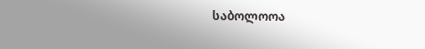საბოლოოა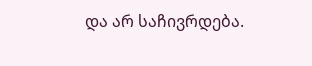და არ საჩივრდება.